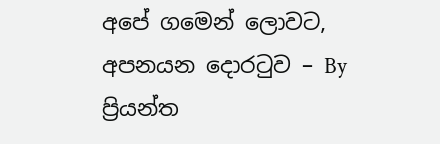අපේ ගමෙන් ලොවට, අපනයන දොරටුව – By ප්‍රියන්ත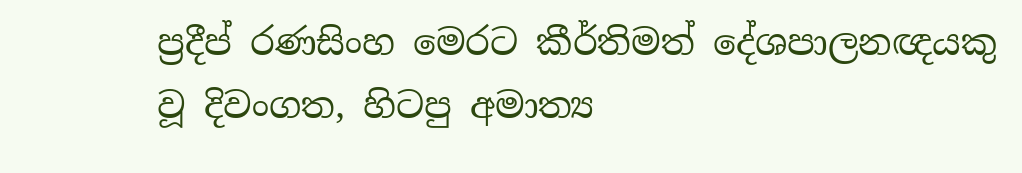ප්‍රදීප් රණසිංහ මෙරට කීර්තිමත් දේශපාලනඥයකු වූ දිවංගත, හිටපු අමාත්‍ය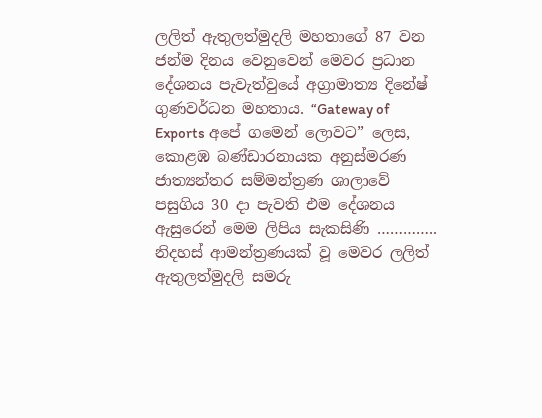ලලිත් ඇතුලත්මුදලි මහතාගේ 87 වන ජන්ම දිනය වෙනුවෙන් මෙවර ප්‍රධාන දේශනය පැවැත්වුයේ අග්‍රාමාත්‍ය දිනේෂ් ගුණවර්ධන මහතාය. “Gateway of Exports අපේ ගමෙන් ලොවට” ලෙස, කොළඹ බණ්ඩාරනායක අනුස්මරණ ජාත්‍යන්තර සම්මන්ත්‍රණ ශාලාවේ පසුගිය 30 දා පැවති එම දේශනය ඇසුරෙන් මෙම ලිපිය සැකසිණි ………….. නිදහස් ආමන්ත්‍රණයක් වූ මෙවර ලලිත් ඇතුලත්මුදලි සමරු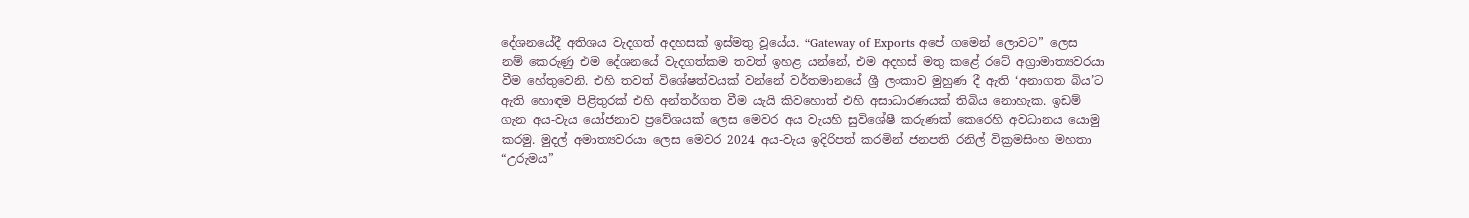දේශනයේදී අතිශය වැදගත් අදහසක් ඉස්මතු වූයේය. “Gateway of Exports අපේ ගමෙන් ලොවට” ලෙස නම් කෙරුණු එම දේශනයේ වැදගත්කම තවත් ඉහළ යන්නේ, එම අදහස් මතු කළේ රටේ අග්‍රාමාත්‍යවරයා වීම හේතුවෙනි. එහි තවත් විශේෂත්වයක් වන්නේ වර්තමානයේ ශ්‍රී ලංකාව මුහුණ දී ඇති ‘අනාගත බිය’ට ඇති හොඳම පිළිතුරක් එහි අන්තර්ගත වීම යැයි කිවහොත් එහි අසාධාරණයක් තිබිය නොහැක. ඉඩම් ගැන අය-වැය යෝජනාව ප්‍රවේශයක් ලෙස මෙවර අය වැයහි සුවිශේෂී කරුණක් කෙරෙහි අවධානය යොමු කරමු. මුදල් අමාත්‍යවරයා ලෙස මෙවර 2024 අය-වැය ඉදිරිපත් කරමින් ජනපති රනිල් වික්‍රමසිංහ මහතා “උරුමය”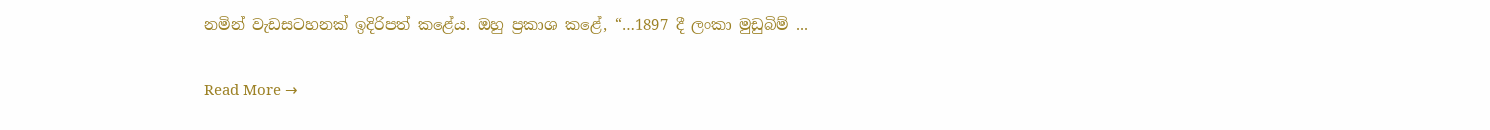නමින් වැඩසටහනක් ඉදිරිපත් කළේය. ඔහු ප්‍රකාශ කළේ, “…1897 දී ලංකා මුඩුබිම් ...

Read More →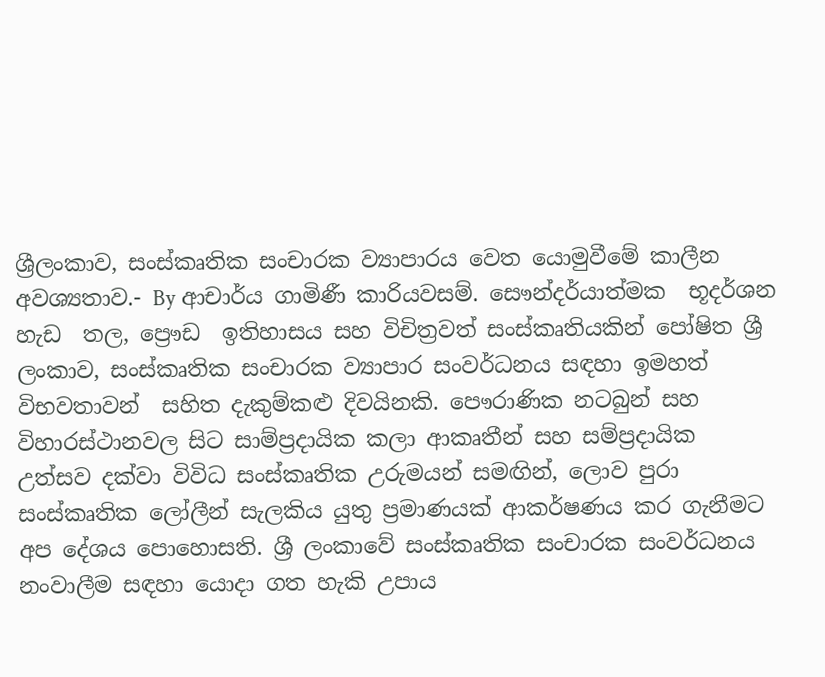ශ්‍රීලංකාව, සංස්කෘතික සංචාරක ව්‍යාපාරය වෙත යොමුවීමේ කාලීන අවශ්‍යතාව.- By ආචාර්ය ගාමිණී කාරියවසම්. සෞන්දර්යාත්මක  භූදර්ශන හැඩ  තල, ප්‍රෞඩ  ඉතිහාසය සහ විචිත්‍රවත් සංස්කෘතියකින් පෝෂිත ශ්‍රී ලංකාව, සංස්කෘතික සංචාරක ව්‍යාපාර සංවර්ධනය සඳහා ඉමහත් විභවතාවන්  සහිත දැකුම්කළු දිවයිනකි. පෞරාණික නටබුන් සහ විහාරස්ථානවල සිට සාම්ප්‍රදායික කලා ආකෘතීන් සහ සම්ප්‍රදායික  උත්සව දක්වා විවිධ සංස්කෘතික උරුමයන් සමඟින්, ලොව පුරා සංස්කෘතික ලෝලීන් සැලකිය යුතු ප්‍රමාණයක් ආකර්ෂණය කර ගැනීමට අප දේශය පොහොසති. ශ්‍රී ලංකාවේ සංස්කෘතික සංචාරක සංවර්ධනය නංවාලීම සඳහා යොදා ගත හැකි උපාය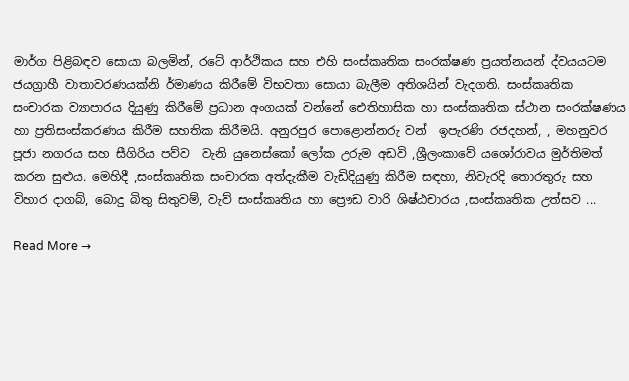මාර්ග පිළිබඳව සොයා බලමින්, රටේ ආර්ථිකය සහ එහි සංස්කෘතික සංරක්ෂණ ප්‍රයත්නයන් ද්වයයටම ජයග්‍රාහී වාතාවරණයක්නි ර්මාණය කිරීමේ විභවතා සොයා බැලීම අතිශයින් වැදගති. සංස්කෘතික සංචාරක ව්‍යාපාරය දියුණු කිරීමේ ප්‍රධාන අංගයක් වන්නේ ඓතිහාසික හා සංස්කෘතික ස්ථාන සංරක්ෂණය හා ප්‍රතිසංස්කරණය කිරීම සහතික කිරීමයි. අනුරපුර පොළොන්නරු වන්  ඉපැරණි රජදහන්, , මහනුවර පූජා නගරය සහ සීගිරිය පව්ව  වැනි යුනෙස්කෝ ලෝක උරුම අඩවි ,ශ්‍රීලංකාවේ යශෝරාවය මුර්තිමත් කරන සුළුය. මෙහිදී ,සංස්කෘතික සංචාරක අත්දැකීම වැඩිදියුණු කිරීම සඳහා, නිවැරදි තොරතුරු සහ විහාර දාගබ්, බොදු බිතු සිතුවම්, වැව් සංස්කෘතිය හා ප්‍රෞඩ වාරි ශිෂ්ඨචාරය ,සංස්කෘතික උත්සව ...

Read More →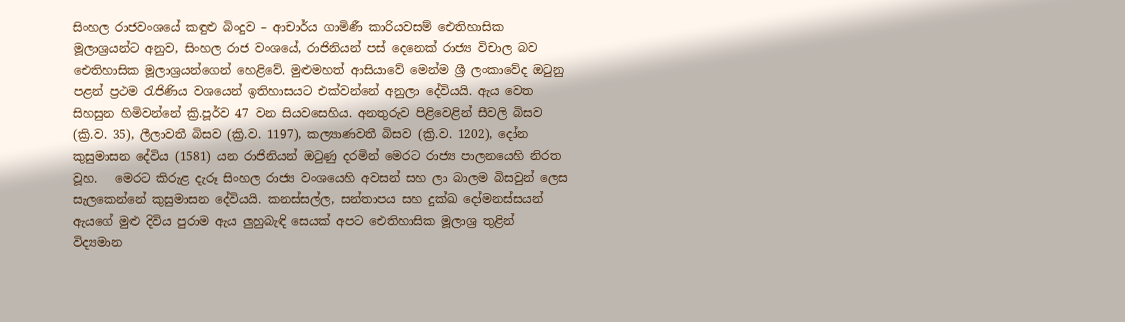සිංහල රාජවංශයේ කඳුළු බිංදුව – ආචාර්ය ගාමිණී කාරියවසම් ඓතිහාසික මූලාශ්‍රයන්ට අනුව, සිංහල රාජ වංශයේ, රාජිනියන් පස් දෙනෙක් රාජ්‍ය විචාල බව ඓතිහාසික මූලාශ්‍රයන්ගෙන් හෙළිවේ. මුළුමහත් ආසියාවේ මෙන්ම ශ්‍රී ලංකාවේද ඔටුනු පළන් ප්‍රථම රැජිණිය වශයෙන් ඉතිහාසයට එක්වන්නේ අනුලා දේවියයි. ඇය වෙත සිහසුන හිමිවන්නේ ක්‍රි.පූර්ව 47 වන සියවසෙහිය. අනතුරුව පිළිවෙළින් සීවලි බිසව (ක්‍රි.ව. 35), ලීලාවතී බිසව (ක්‍රි.ව. 1197), කල්‍යාණවතී බිසව (ක්‍රි.ව. 1202), දෝන කුසුමාසන දේවිය (1581) යන රාජිනියන් ඔටුණු දරමින් මෙරට රාජ්‍ය පාලනයෙහි නිරත වූහ.   මෙරට කිරුළ දැරූ සිංහල රාජ්‍ය වංශයෙහි අවසන් සහ ලා බාලම බිසවුන් ලෙස සැලකෙන්නේ කුසුමාසන දේවියයි. කනස්සල්ල, සන්තාපය සහ දුක්ඛ දෝමනස්සයන්    ඇයගේ මුළු දිවිය පුරාම ඇය ලුහුබැඳි සෙයක් අපට ඓතිහාසික මූලාශ්‍ර තුළින් විද්‍යමාන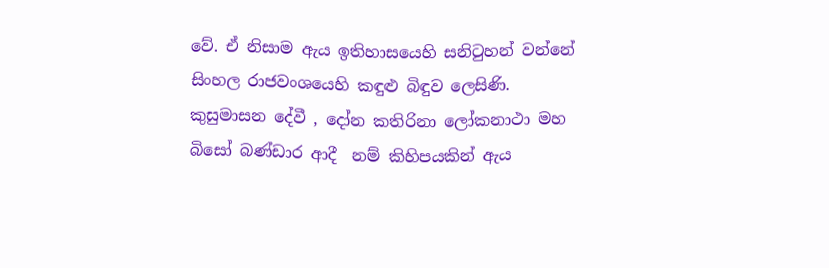වේ. ඒ නිසාම ඇය ඉතිහාසයෙහි සනිටුහන් වන්නේ සිංහල රාජවංශයෙහි කඳුළු බිඳුව ලෙසිණි.  කුසුමාසන දේවී , දෝන කතිරිනා ලෝකනාථා මහ බිසෝ බණ්ඩාර ආදී  නම් කිහිපයකින් ඇය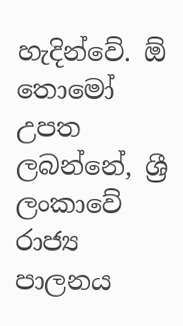හැදින්වේ. ඕ තොමෝ උපත ලබන්නේ, ශ්‍රී ලංකාවේ රාජ්‍ය පාලනය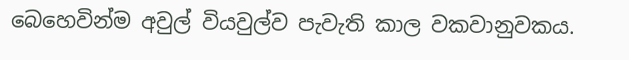බෙහෙවින්ම අවුල් වියවුල්ව පැවැති කාල වකවානුවකය.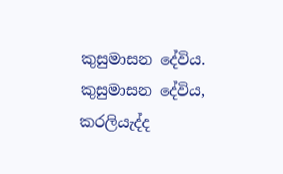කුසුමාසන දේවිය. කුසුමාසන දේවිය, කරලියැද්ද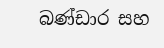බණ්ඩාර සහ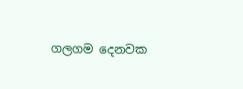ගලගම දෙනවක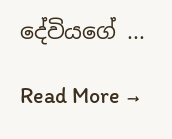දේවියගේ ...

Read More →